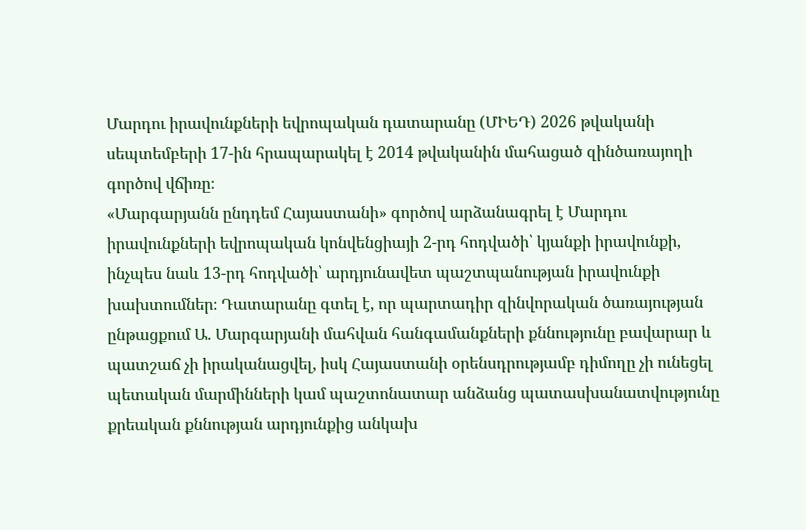Մարդու իրավունքների եվրոպական դատարանը (ՄԻԵԴ) 2026 թվականի սեպտեմբերի 17-ին հրապարակել է 2014 թվականին մահացած զինծառայողի գործով վճիռը։
«Մարգարյանն ընդդեմ Հայաստանի» գործով արձանագրել է Մարդու իրավունքների եվրոպական կոնվենցիայի 2-րդ հոդվածի՝ կյանքի իրավունքի, ինչպես նաև 13-րդ հոդվածի՝ արդյունավետ պաշտպանության իրավունքի խախտումներ։ Դատարանը գտել է, որ պարտադիր զինվորական ծառայության ընթացքում Ա. Մարգարյանի մահվան հանգամանքների քննությունը բավարար և պատշաճ չի իրականացվել, իսկ Հայաստանի օրենսդրությամբ դիմողը չի ունեցել պետական մարմինների կամ պաշտոնատար անձանց պատասխանատվությունը քրեական քննության արդյունքից անկախ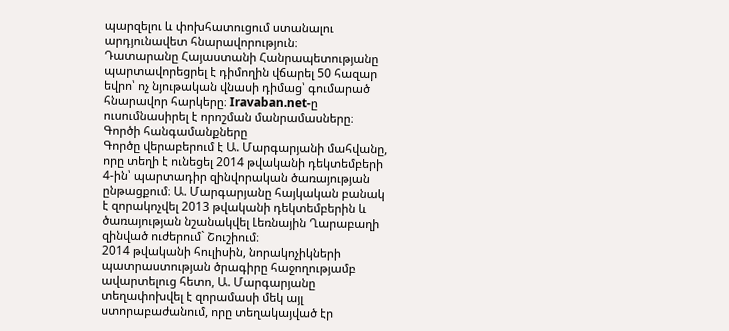պարզելու և փոխհատուցում ստանալու արդյունավետ հնարավորություն։
Դատարանը Հայաստանի Հանրապետությանը պարտավորեցրել է դիմողին վճարել 50 հազար եվրո՝ ոչ նյութական վնասի դիմաց՝ գումարած հնարավոր հարկերը։ Iravaban.net-ը ուսումնասիրել է որոշման մանրամասները։
Գործի հանգամանքները
Գործը վերաբերում է Ա. Մարգարյանի մահվանը, որը տեղի է ունեցել 2014 թվականի դեկտեմբերի 4-ին՝ պարտադիր զինվորական ծառայության ընթացքում։ Ա. Մարգարյանը հայկական բանակ է զորակոչվել 2013 թվականի դեկտեմբերին և ծառայության նշանակվել Լեռնային Ղարաբաղի զինված ուժերում` Շուշիում։
2014 թվականի հուլիսին, նորակոչիկների պատրաստության ծրագիրը հաջողությամբ ավարտելուց հետո, Ա. Մարգարյանը տեղափոխվել է զորամասի մեկ այլ ստորաբաժանում, որը տեղակայված էր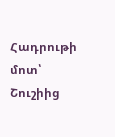Հադրութի մոտ՝ Շուշիից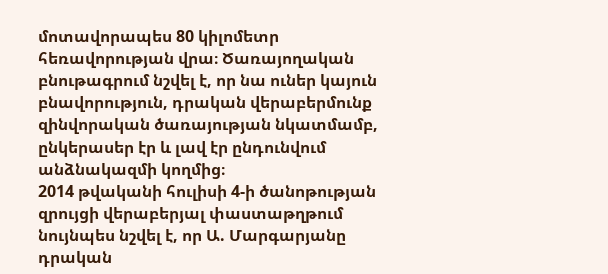մոտավորապես 80 կիլոմետր հեռավորության վրա։ Ծառայողական բնութագրում նշվել է, որ նա ուներ կայուն բնավորություն, դրական վերաբերմունք զինվորական ծառայության նկատմամբ, ընկերասեր էր և լավ էր ընդունվում անձնակազմի կողմից։
2014 թվականի հուլիսի 4-ի ծանոթության զրույցի վերաբերյալ փաստաթղթում նույնպես նշվել է, որ Ա. Մարգարյանը դրական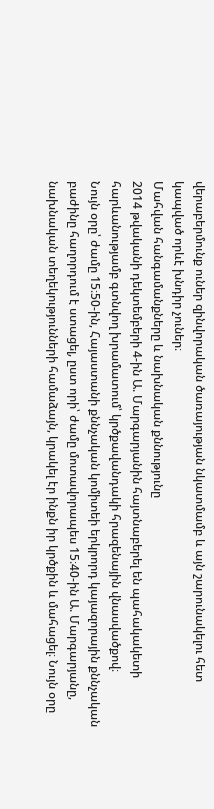վերաբերմունք ուներ զինվորական ծառայության նկատմամբ և այն շարունակելու հետ կապված որևէ խնդիր չուներ։
Մահվան հանգամանքները և նախնական քննությունը
2014 թվականի դեկտեմբերի 4-ին Ա. Մարգարյանին հայտնաբերել են պահակակետի հարևանությամբ գտնվող խրամատում՝ կրծքավանդակի հրազենային վնասվածքով։
Նույն օրը՝ ժամը 15։50-ին, Հայաստանի քննչական կոմիտեի երկրորդ կայազորային քննչական բաժինը հաղորդում է ստացել, ըստ որի՝ ժամը մոտավորապես 15։40-ին Ա. Մարգարյանը, նախնական տեղեկությունների համաձայն, կրակել էր ինքն իր կրծքին և մահացել։ Նույն օրը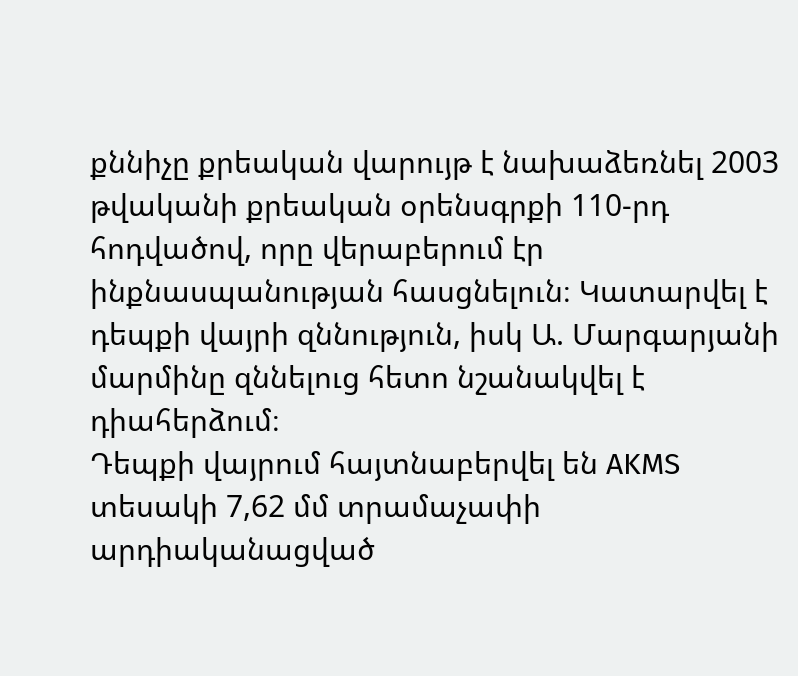քննիչը քրեական վարույթ է նախաձեռնել 2003 թվականի քրեական օրենսգրքի 110-րդ հոդվածով, որը վերաբերում էր ինքնասպանության հասցնելուն։ Կատարվել է դեպքի վայրի զննություն, իսկ Ա. Մարգարյանի մարմինը զննելուց հետո նշանակվել է դիահերձում։
Դեպքի վայրում հայտնաբերվել են AKMS տեսակի 7,62 մմ տրամաչափի արդիականացված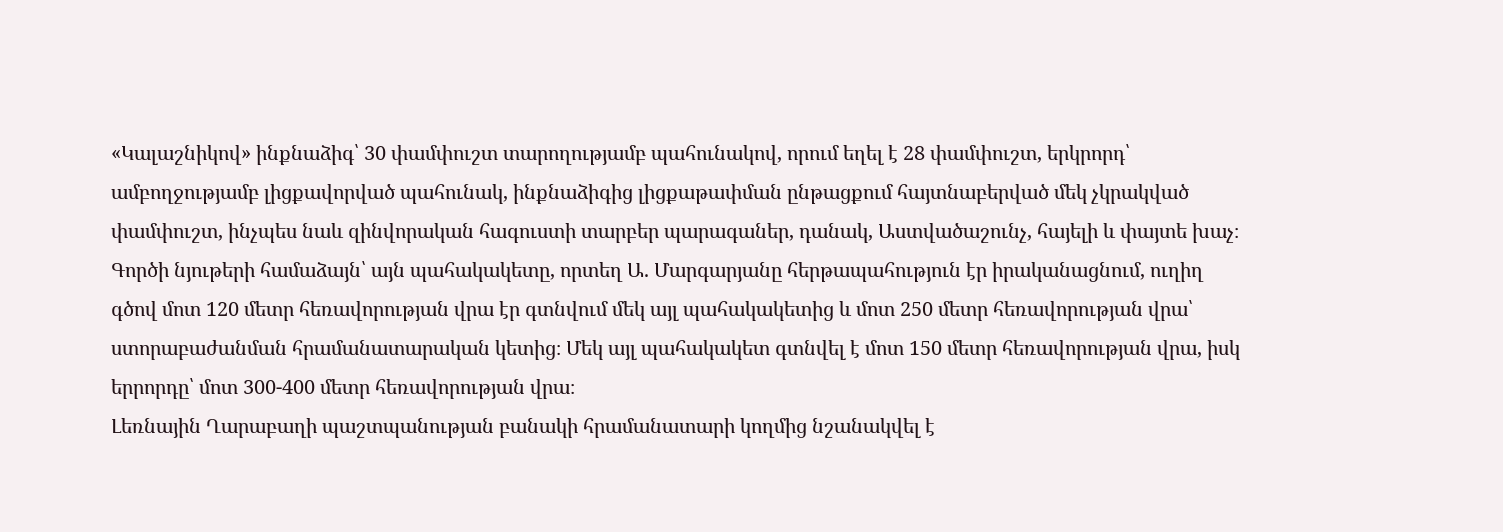«Կալաշնիկով» ինքնաձիգ՝ 30 փամփուշտ տարողությամբ պահունակով, որում եղել է 28 փամփուշտ, երկրորդ՝ ամբողջությամբ լիցքավորված պահունակ, ինքնաձիգից լիցքաթափման ընթացքում հայտնաբերված մեկ չկրակված փամփուշտ, ինչպես նաև զինվորական հագուստի տարբեր պարագաներ, դանակ, Աստվածաշունչ, հայելի և փայտե խաչ։
Գործի նյութերի համաձայն՝ այն պահակակետը, որտեղ Ա. Մարգարյանը հերթապահություն էր իրականացնում, ուղիղ գծով մոտ 120 մետր հեռավորության վրա էր գտնվում մեկ այլ պահակակետից և մոտ 250 մետր հեռավորության վրա՝ ստորաբաժանման հրամանատարական կետից։ Մեկ այլ պահակակետ գտնվել է մոտ 150 մետր հեռավորության վրա, իսկ երրորդը՝ մոտ 300-400 մետր հեռավորության վրա։
Լեռնային Ղարաբաղի պաշտպանության բանակի հրամանատարի կողմից նշանակվել է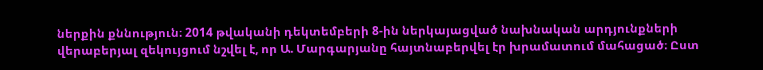ներքին քննություն։ 2014 թվականի դեկտեմբերի 8-ին ներկայացված նախնական արդյունքների վերաբերյալ զեկույցում նշվել է, որ Ա. Մարգարյանը հայտնաբերվել էր խրամատում մահացած։ Ըստ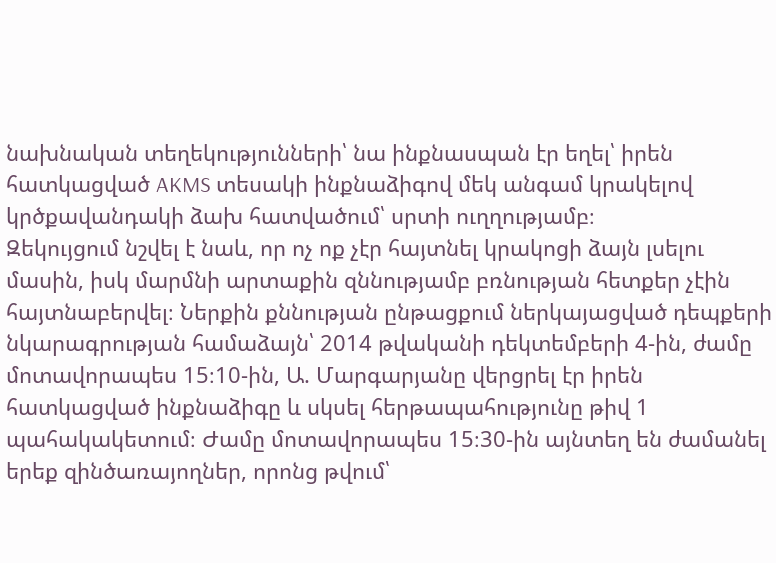նախնական տեղեկությունների՝ նա ինքնասպան էր եղել՝ իրեն հատկացված AKMS տեսակի ինքնաձիգով մեկ անգամ կրակելով կրծքավանդակի ձախ հատվածում՝ սրտի ուղղությամբ։
Զեկույցում նշվել է նաև, որ ոչ ոք չէր հայտնել կրակոցի ձայն լսելու մասին, իսկ մարմնի արտաքին զննությամբ բռնության հետքեր չէին հայտնաբերվել։ Ներքին քննության ընթացքում ներկայացված դեպքերի նկարագրության համաձայն՝ 2014 թվականի դեկտեմբերի 4-ին, ժամը մոտավորապես 15։10-ին, Ա. Մարգարյանը վերցրել էր իրեն հատկացված ինքնաձիգը և սկսել հերթապահությունը թիվ 1 պահակակետում։ Ժամը մոտավորապես 15։30-ին այնտեղ են ժամանել երեք զինծառայողներ, որոնց թվում՝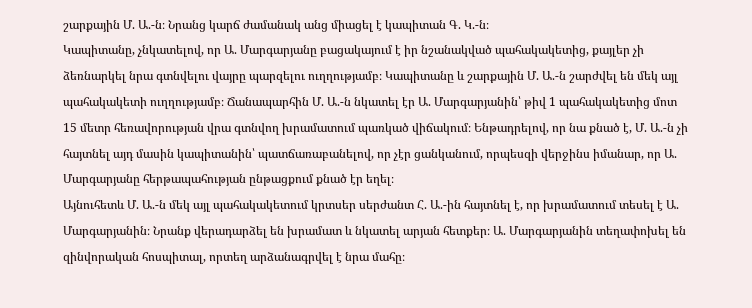շարքային Մ. Ա.-ն։ Նրանց կարճ ժամանակ անց միացել է կապիտան Գ. Կ.-ն։
Կապիտանը, չնկատելով, որ Ա. Մարգարյանը բացակայում է իր նշանակված պահակակետից, քայլեր չի ձեռնարկել նրա գտնվելու վայրը պարզելու ուղղությամբ։ Կապիտանը և շարքային Մ. Ա.-ն շարժվել են մեկ այլ պահակակետի ուղղությամբ։ Ճանապարհին Մ. Ա.-ն նկատել էր Ա. Մարգարյանին՝ թիվ 1 պահակակետից մոտ 15 մետր հեռավորության վրա գտնվող խրամատում պառկած վիճակում։ Ենթադրելով, որ նա քնած է, Մ. Ա.-ն չի հայտնել այդ մասին կապիտանին՝ պատճառաբանելով, որ չէր ցանկանում, որպեսզի վերջինս իմանար, որ Ա. Մարգարյանը հերթապահության ընթացքում քնած էր եղել։
Այնուհետև Մ. Ա.-ն մեկ այլ պահակակետում կրտսեր սերժանտ Հ. Ա.-ին հայտնել է, որ խրամատում տեսել է Ա. Մարգարյանին։ Նրանք վերադարձել են խրամատ և նկատել արյան հետքեր։ Ա. Մարգարյանին տեղափոխել են զինվորական հոսպիտալ, որտեղ արձանագրվել է նրա մահը։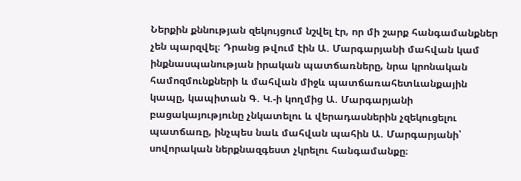Ներքին քննության զեկույցում նշվել էր, որ մի շարք հանգամանքներ չեն պարզվել։ Դրանց թվում էին Ա. Մարգարյանի մահվան կամ ինքնասպանության իրական պատճառները, նրա կրոնական համոզմունքների և մահվան միջև պատճառահետևանքային կապը, կապիտան Գ. Կ.-ի կողմից Ա. Մարգարյանի բացակայությունը չնկատելու և վերադասներին չզեկուցելու պատճառը, ինչպես նաև մահվան պահին Ա. Մարգարյանի՝ սովորական ներքնազգեստ չկրելու հանգամանքը։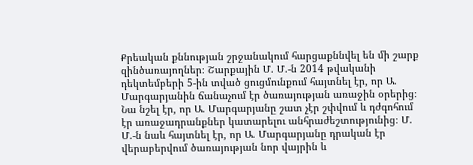Քրեական քննության շրջանակում հարցաքննվել են մի շարք զինծառայողներ։ Շարքային Մ. Մ.-ն 2014 թվականի դեկտեմբերի 5-ին տված ցուցմունքում հայտնել էր, որ Ա. Մարգարյանին ճանաչում էր ծառայության առաջին օրերից։ Նա նշել էր, որ Ա. Մարգարյանը շատ չէր շփվում և դժգոհում էր առաջադրանքներ կատարելու անհրաժեշտությունից։ Մ. Մ.-ն նաև հայտնել էր, որ Ա. Մարգարյանը դրական էր վերաբերվում ծառայության նոր վայրին և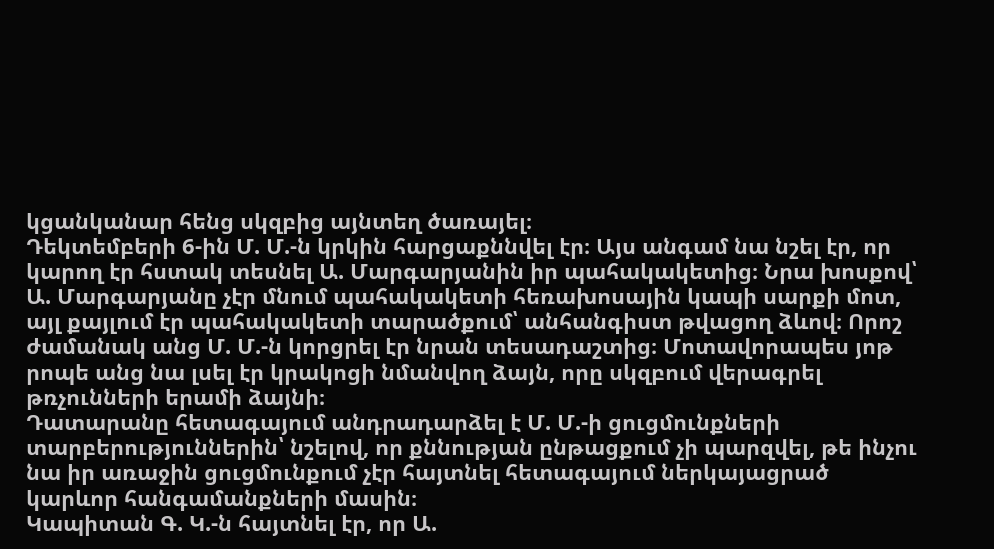կցանկանար հենց սկզբից այնտեղ ծառայել։
Դեկտեմբերի 6-ին Մ. Մ.-ն կրկին հարցաքննվել էր։ Այս անգամ նա նշել էր, որ կարող էր հստակ տեսնել Ա. Մարգարյանին իր պահակակետից։ Նրա խոսքով՝ Ա. Մարգարյանը չէր մնում պահակակետի հեռախոսային կապի սարքի մոտ, այլ քայլում էր պահակակետի տարածքում՝ անհանգիստ թվացող ձևով։ Որոշ ժամանակ անց Մ. Մ.-ն կորցրել էր նրան տեսադաշտից։ Մոտավորապես յոթ րոպե անց նա լսել էր կրակոցի նմանվող ձայն, որը սկզբում վերագրել թռչունների երամի ձայնի։
Դատարանը հետագայում անդրադարձել է Մ. Մ.-ի ցուցմունքների տարբերություններին՝ նշելով, որ քննության ընթացքում չի պարզվել, թե ինչու նա իր առաջին ցուցմունքում չէր հայտնել հետագայում ներկայացրած կարևոր հանգամանքների մասին։
Կապիտան Գ. Կ.-ն հայտնել էր, որ Ա.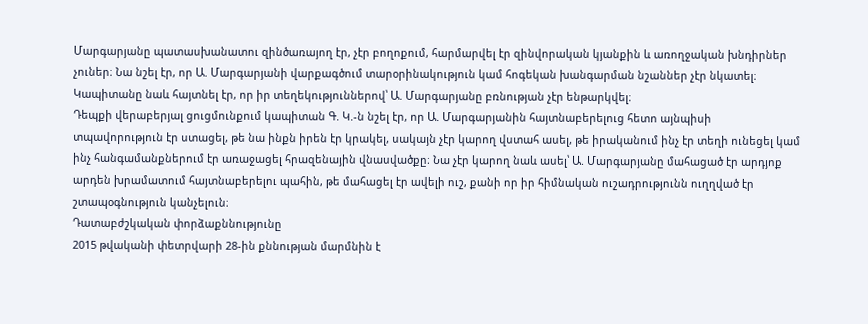Մարգարյանը պատասխանատու զինծառայող էր, չէր բողոքում, հարմարվել էր զինվորական կյանքին և առողջական խնդիրներ չուներ։ Նա նշել էր, որ Ա. Մարգարյանի վարքագծում տարօրինակություն կամ հոգեկան խանգարման նշաններ չէր նկատել։ Կապիտանը նաև հայտնել էր, որ իր տեղեկություններով՝ Ա. Մարգարյանը բռնության չէր ենթարկվել։
Դեպքի վերաբերյալ ցուցմունքում կապիտան Գ. Կ.-ն նշել էր, որ Ա. Մարգարյանին հայտնաբերելուց հետո այնպիսի տպավորություն էր ստացել, թե նա ինքն իրեն էր կրակել, սակայն չէր կարող վստահ ասել, թե իրականում ինչ էր տեղի ունեցել կամ ինչ հանգամանքներում էր առաջացել հրազենային վնասվածքը։ Նա չէր կարող նաև ասել՝ Ա. Մարգարյանը մահացած էր արդյոք արդեն խրամատում հայտնաբերելու պահին, թե մահացել էր ավելի ուշ, քանի որ իր հիմնական ուշադրությունն ուղղված էր շտապօգնություն կանչելուն։
Դատաբժշկական փորձաքննությունը
2015 թվականի փետրվարի 28-ին քննության մարմնին է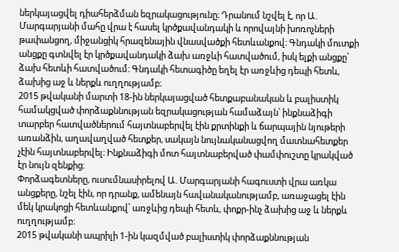ներկայացվել դիահերձման եզրակացությունը։ Դրանում նշվել է, որ Ա. Մարգարյանի մահը վրա է հասել կրծքավանդակի և որովայնի խոռոչների թափանցող, միջանցիկ հրազենային վնասվածքի հետևանքով։ Գնդակի մուտքի անցքը գտնվել էր կրծքավանդակի ձախ առջևի հատվածում, իսկ ելքի անցքը՝ ձախ հետևի հատվածում։ Գնդակի հետագիծը եղել էր առջևից դեպի հետև, ձախից աջ և ներքև ուղղությամբ։
2015 թվականի մարտի 18-ին ներկայացված հետքաբանական և բալիստիկ համակցված փորձաքննության եզրակացության համաձայն՝ ինքնաձիգի տարբեր հատվածներում հայտնաբերվել էին քրտինքի և ճարպային նյութերի առանձին, աղավաղված հետքեր, սակայն նույնականացվող մատնահետքեր չէին հայտնաբերվել։ Ինքնաձիգի մոտ հայտնաբերված փամփուշտը կրակված էր նույն զենքից։
Փորձագետները, ուսումնասիրելով Ա. Մարգարյանի հագուստի վրա առկա անցքերը, նշել էին, որ դրանք, ամենայն հավանականությամբ, առաջացել էին մեկ կրակոցի հետևանքով՝ առջևից դեպի հետև, փոքր-ինչ ձախից աջ և ներքև ուղղությամբ։
2015 թվականի ապրիլի 1-ին կազմված բալիստիկ փորձաքննության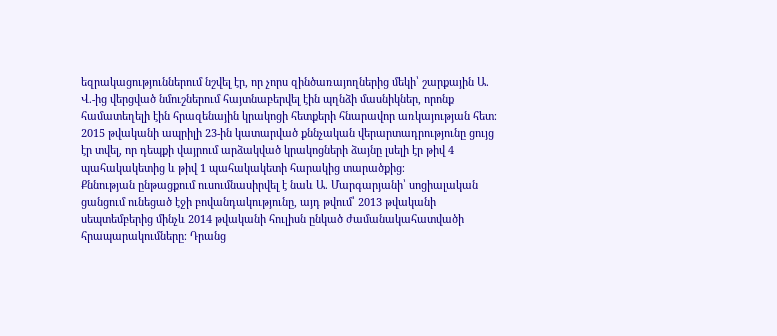եզրակացություններում նշվել էր, որ չորս զինծառայողներից մեկի՝ շարքային Ա. Վ.-ից վերցված նմուշներում հայտնաբերվել էին պղնձի մասնիկներ, որոնք համատեղելի էին հրազենային կրակոցի հետքերի հնարավոր առկայության հետ։
2015 թվականի ապրիլի 23-ին կատարված քննչական վերարտադրությունը ցույց էր տվել, որ դեպքի վայրում արձակված կրակոցների ձայնը լսելի էր թիվ 4 պահակակետից և թիվ 1 պահակակետի հարակից տարածքից։
Քննության ընթացքում ուսումնասիրվել է նաև Ա. Մարգարյանի՝ սոցիալական ցանցում ունեցած էջի բովանդակությունը, այդ թվում՝ 2013 թվականի սեպտեմբերից մինչև 2014 թվականի հուլիսն ընկած ժամանակահատվածի հրապարակումները։ Դրանց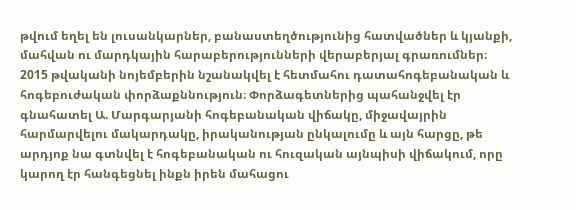թվում եղել են լուսանկարներ, բանաստեղծությունից հատվածներ և կյանքի, մահվան ու մարդկային հարաբերությունների վերաբերյալ գրառումներ։
2015 թվականի նոյեմբերին նշանակվել է հետմահու դատահոգեբանական և հոգեբուժական փորձաքննություն։ Փորձագետներից պահանջվել էր գնահատել Ա. Մարգարյանի հոգեբանական վիճակը, միջավայրին հարմարվելու մակարդակը, իրականության ընկալումը և այն հարցը, թե արդյոք նա գտնվել է հոգեբանական ու հուզական այնպիսի վիճակում, որը կարող էր հանգեցնել ինքն իրեն մահացու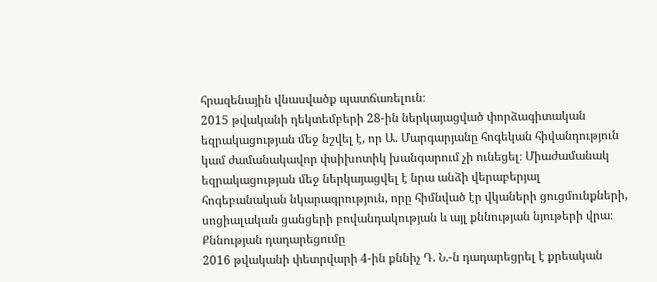հրազենային վնասվածք պատճառելուն։
2015 թվականի դեկտեմբերի 28-ին ներկայացված փորձագիտական եզրակացության մեջ նշվել է, որ Ա. Մարգարյանը հոգեկան հիվանդություն կամ ժամանակավոր փսիխոտիկ խանգարում չի ունեցել։ Միաժամանակ եզրակացության մեջ ներկայացվել է նրա անձի վերաբերյալ հոգեբանական նկարագրություն, որը հիմնված էր վկաների ցուցմունքների, սոցիալական ցանցերի բովանդակության և այլ քննության նյութերի վրա։
Քննության դադարեցումը
2016 թվականի փետրվարի 4-ին քննիչ Դ. Ն.-ն դադարեցրել է քրեական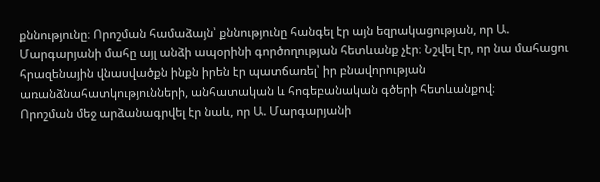քննությունը։ Որոշման համաձայն՝ քննությունը հանգել էր այն եզրակացության, որ Ա. Մարգարյանի մահը այլ անձի ապօրինի գործողության հետևանք չէր։ Նշվել էր, որ նա մահացու հրազենային վնասվածքն ինքն իրեն էր պատճառել՝ իր բնավորության առանձնահատկությունների, անհատական և հոգեբանական գծերի հետևանքով։
Որոշման մեջ արձանագրվել էր նաև, որ Ա. Մարգարյանի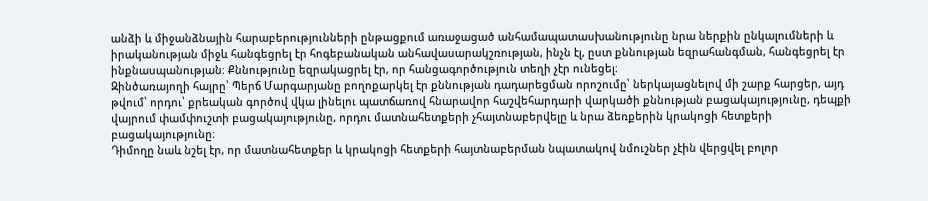անձի և միջանձնային հարաբերությունների ընթացքում առաջացած անհամապատասխանությունը նրա ներքին ընկալումների և իրականության միջև հանգեցրել էր հոգեբանական անհավասարակշռության, ինչն էլ, ըստ քննության եզրահանգման, հանգեցրել էր ինքնասպանության։ Քննությունը եզրակացրել էր, որ հանցագործություն տեղի չէր ունեցել։
Զինծառայողի հայրը՝ Պերճ Մարգարյանը բողոքարկել էր քննության դադարեցման որոշումը՝ ներկայացնելով մի շարք հարցեր, այդ թվում՝ որդու՝ քրեական գործով վկա լինելու պատճառով հնարավոր հաշվեհարդարի վարկածի քննության բացակայությունը, դեպքի վայրում փամփուշտի բացակայությունը, որդու մատնահետքերի չհայտնաբերվելը և նրա ձեռքերին կրակոցի հետքերի բացակայությունը։
Դիմողը նաև նշել էր, որ մատնահետքեր և կրակոցի հետքերի հայտնաբերման նպատակով նմուշներ չէին վերցվել բոլոր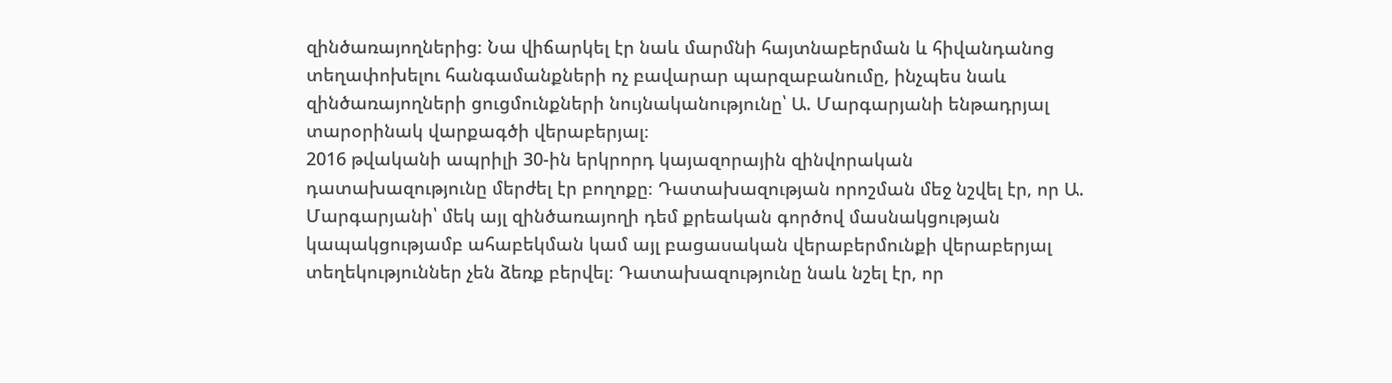զինծառայողներից։ Նա վիճարկել էր նաև մարմնի հայտնաբերման և հիվանդանոց տեղափոխելու հանգամանքների ոչ բավարար պարզաբանումը, ինչպես նաև զինծառայողների ցուցմունքների նույնականությունը՝ Ա. Մարգարյանի ենթադրյալ տարօրինակ վարքագծի վերաբերյալ։
2016 թվականի ապրիլի 30-ին երկրորդ կայազորային զինվորական դատախազությունը մերժել էր բողոքը։ Դատախազության որոշման մեջ նշվել էր, որ Ա. Մարգարյանի՝ մեկ այլ զինծառայողի դեմ քրեական գործով մասնակցության կապակցությամբ ահաբեկման կամ այլ բացասական վերաբերմունքի վերաբերյալ տեղեկություններ չեն ձեռք բերվել։ Դատախազությունը նաև նշել էր, որ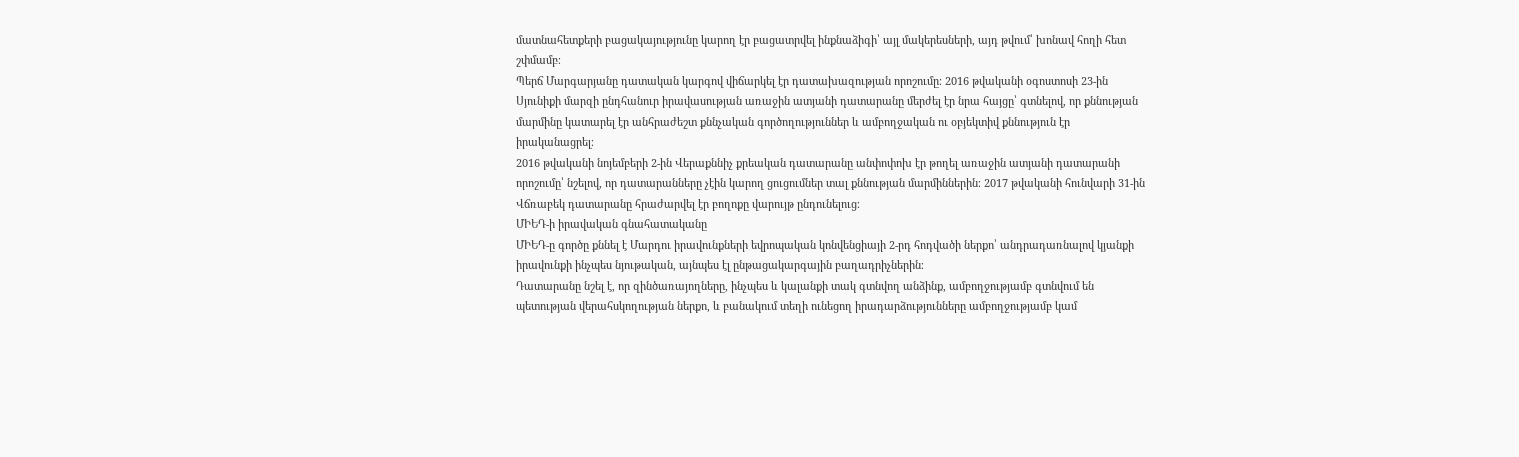մատնահետքերի բացակայությունը կարող էր բացատրվել ինքնաձիգի՝ այլ մակերեսների, այդ թվում՝ խոնավ հողի հետ շփմամբ։
Պերճ Մարգարյանը դատական կարգով վիճարկել էր դատախազության որոշումը։ 2016 թվականի օգոստոսի 23-ին Սյունիքի մարզի ընդհանուր իրավասության առաջին ատյանի դատարանը մերժել էր նրա հայցը՝ գտնելով, որ քննության մարմինը կատարել էր անհրաժեշտ քննչական գործողություններ և ամբողջական ու օբյեկտիվ քննություն էր իրականացրել։
2016 թվականի նոյեմբերի 2-ին Վերաքննիչ քրեական դատարանը անփոփոխ էր թողել առաջին ատյանի դատարանի որոշումը՝ նշելով, որ դատարանները չէին կարող ցուցումներ տալ քննության մարմիններին։ 2017 թվականի հունվարի 31-ին Վճռաբեկ դատարանը հրաժարվել էր բողոքը վարույթ ընդունելուց։
ՄԻԵԴ-ի իրավական գնահատականը
ՄԻԵԴ-ը գործը քննել է Մարդու իրավունքների եվրոպական կոնվենցիայի 2-րդ հոդվածի ներքո՝ անդրադառնալով կյանքի իրավունքի ինչպես նյութական, այնպես էլ ընթացակարգային բաղադրիչներին։
Դատարանը նշել է, որ զինծառայողները, ինչպես և կալանքի տակ գտնվող անձինք, ամբողջությամբ գտնվում են պետության վերահսկողության ներքո, և բանակում տեղի ունեցող իրադարձությունները ամբողջությամբ կամ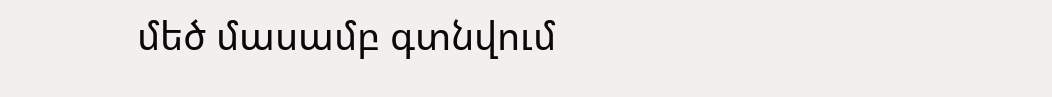մեծ մասամբ գտնվում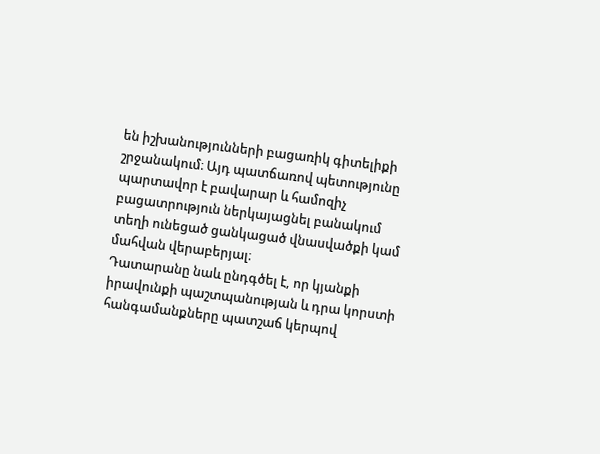են իշխանությունների բացառիկ գիտելիքի շրջանակում։ Այդ պատճառով պետությունը պարտավոր է բավարար և համոզիչ բացատրություն ներկայացնել բանակում տեղի ունեցած ցանկացած վնասվածքի կամ մահվան վերաբերյալ։
Դատարանը նաև ընդգծել է, որ կյանքի իրավունքի պաշտպանության և դրա կորստի հանգամանքները պատշաճ կերպով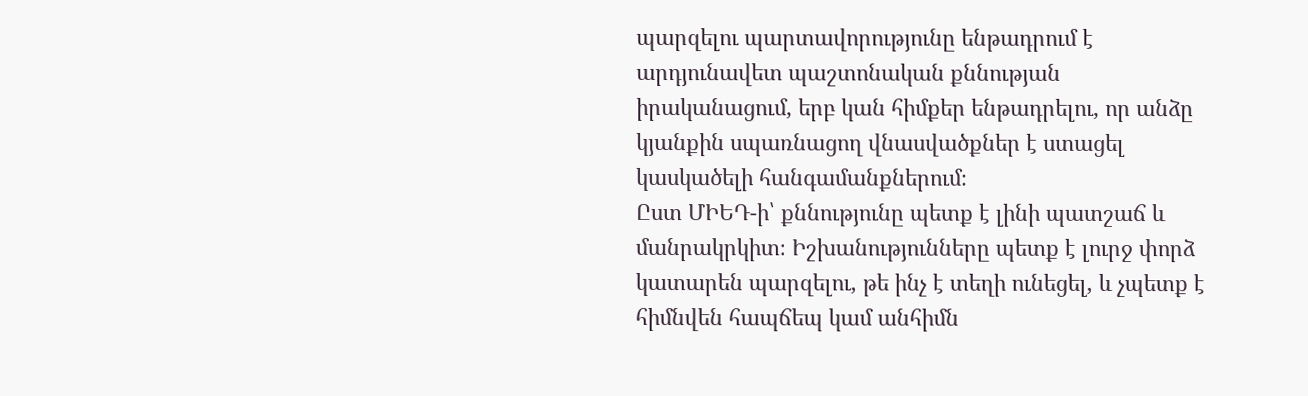պարզելու պարտավորությունը ենթադրում է արդյունավետ պաշտոնական քննության իրականացում, երբ կան հիմքեր ենթադրելու, որ անձը կյանքին սպառնացող վնասվածքներ է ստացել կասկածելի հանգամանքներում։
Ըստ ՄԻԵԴ-ի՝ քննությունը պետք է լինի պատշաճ և մանրակրկիտ։ Իշխանությունները պետք է լուրջ փորձ կատարեն պարզելու, թե ինչ է տեղի ունեցել, և չպետք է հիմնվեն հապճեպ կամ անհիմն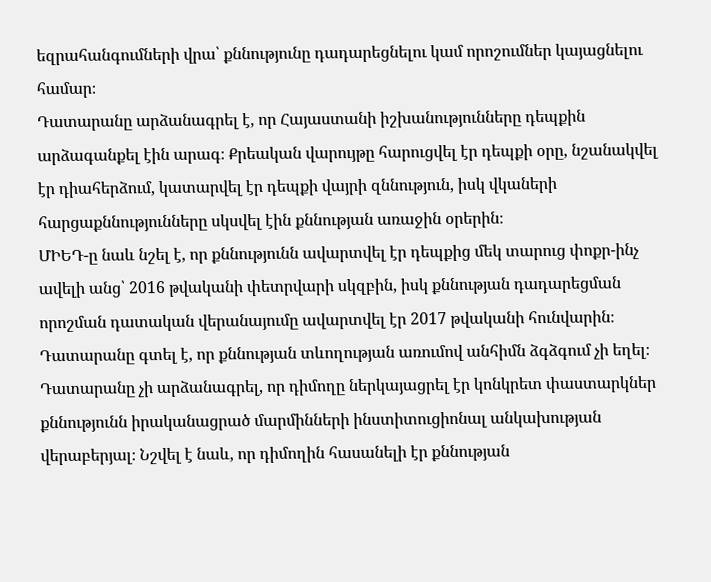եզրահանգումների վրա՝ քննությունը դադարեցնելու կամ որոշումներ կայացնելու համար։
Դատարանը արձանագրել է, որ Հայաստանի իշխանությունները դեպքին արձագանքել էին արագ։ Քրեական վարույթը հարուցվել էր դեպքի օրը, նշանակվել էր դիահերձում, կատարվել էր դեպքի վայրի զննություն, իսկ վկաների հարցաքննությունները սկսվել էին քննության առաջին օրերին։
ՄԻԵԴ-ը նաև նշել է, որ քննությունն ավարտվել էր դեպքից մեկ տարուց փոքր-ինչ ավելի անց՝ 2016 թվականի փետրվարի սկզբին, իսկ քննության դադարեցման որոշման դատական վերանայումը ավարտվել էր 2017 թվականի հունվարին։ Դատարանը գտել է, որ քննության տևողության առումով անհիմն ձգձգում չի եղել։
Դատարանը չի արձանագրել, որ դիմողը ներկայացրել էր կոնկրետ փաստարկներ քննությունն իրականացրած մարմինների ինստիտուցիոնալ անկախության վերաբերյալ։ Նշվել է նաև, որ դիմողին հասանելի էր քննության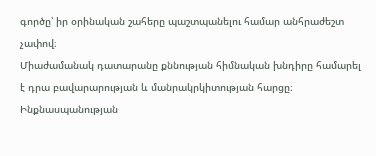գործը՝ իր օրինական շահերը պաշտպանելու համար անհրաժեշտ չափով։
Միաժամանակ դատարանը քննության հիմնական խնդիրը համարել է դրա բավարարության և մանրակրկիտության հարցը։
Ինքնասպանության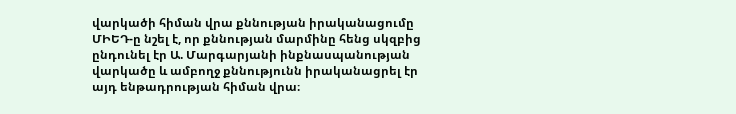վարկածի հիման վրա քննության իրականացումը
ՄԻԵԴ-ը նշել է, որ քննության մարմինը հենց սկզբից ընդունել էր Ա. Մարգարյանի ինքնասպանության վարկածը և ամբողջ քննությունն իրականացրել էր այդ ենթադրության հիման վրա։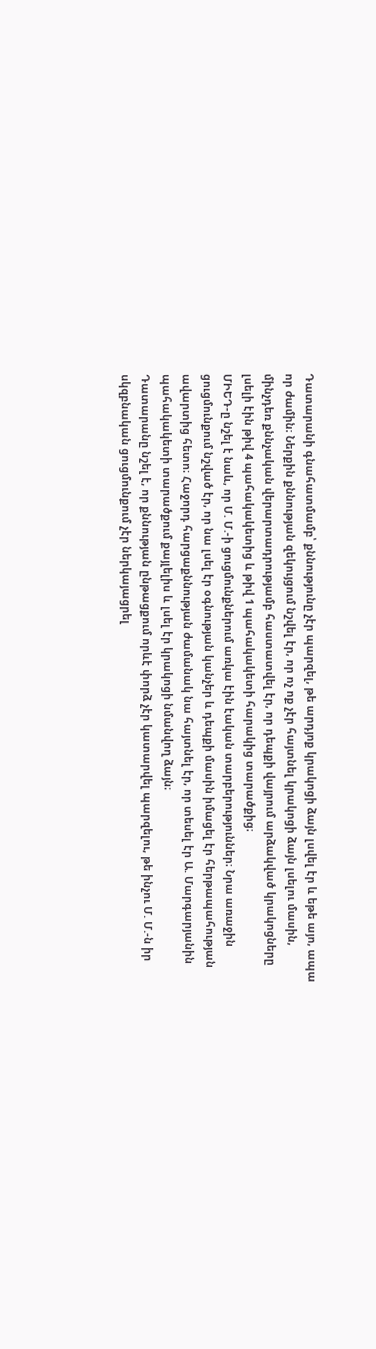Դատարանի գնահատմամբ՝ քննությունը չէր պարզել, թե արդյոք կրակոցի ձայն լսվել էր և եթե այո, ապա որ ժամին։ Ներքին քննության զեկույցում նշվել էր, որ ոչ ոք չէր հայտնել կրակոցի ձայն լսելու մասին, մինչդեռ քննչական վերարտադրությամբ հաստատվել էր, որ դեպքի վայրում արձակված կրակոցները լսելի էին թիվ 4 պահակակետից և թիվ 1 պահակակետի հարակից տարածքից։
ՄԻԵԴ-ը նշել է նաև, որ Մ. Մ.-ի ցուցմունքներում առկա էին էական տարբերություններ։ Նրա առաջին ցուցմունքում նշված էր, որ նա լսել էր օգնության կանչեր և դեպքի մասին իմացել էր հերթապահության ավարտից հետո։ Հաջորդ հարցաքննության ժամանակ նա հայտնել էր, որ տեսել էր Ա. Մարգարյանին պահակակետի տարածքում քայլելիս և լսել էր կրակոցի նմանվող ձայն։
Դատարանը նշել է, որ քննության ընթացքում որևէ փորձ չէր կատարվել պարզելու, թե ինչու Մ. Մ.-ն իր սկզբնական ցուցմունքում չէր ներկայացրել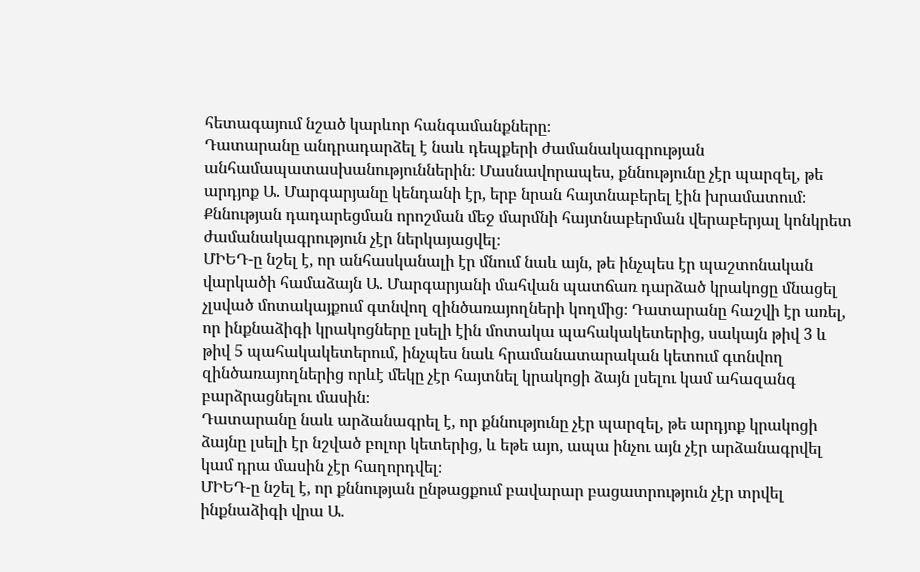հետագայում նշած կարևոր հանգամանքները։
Դատարանը անդրադարձել է նաև դեպքերի ժամանակագրության անհամապատասխանություններին։ Մասնավորապես, քննությունը չէր պարզել, թե արդյոք Ա. Մարգարյանը կենդանի էր, երբ նրան հայտնաբերել էին խրամատում։ Քննության դադարեցման որոշման մեջ մարմնի հայտնաբերման վերաբերյալ կոնկրետ ժամանակագրություն չէր ներկայացվել։
ՄԻԵԴ-ը նշել է, որ անհասկանալի էր մնում նաև այն, թե ինչպես էր պաշտոնական վարկածի համաձայն Ա. Մարգարյանի մահվան պատճառ դարձած կրակոցը մնացել չլսված մոտակայքում գտնվող զինծառայողների կողմից։ Դատարանը հաշվի էր առել, որ ինքնաձիգի կրակոցները լսելի էին մոտակա պահակակետերից, սակայն թիվ 3 և թիվ 5 պահակակետերում, ինչպես նաև հրամանատարական կետում գտնվող զինծառայողներից որևէ մեկը չէր հայտնել կրակոցի ձայն լսելու կամ ահազանգ բարձրացնելու մասին։
Դատարանը նաև արձանագրել է, որ քննությունը չէր պարզել, թե արդյոք կրակոցի ձայնը լսելի էր նշված բոլոր կետերից, և եթե այո, ապա ինչու այն չէր արձանագրվել կամ դրա մասին չէր հաղորդվել։
ՄԻԵԴ-ը նշել է, որ քննության ընթացքում բավարար բացատրություն չէր տրվել ինքնաձիգի վրա Ա.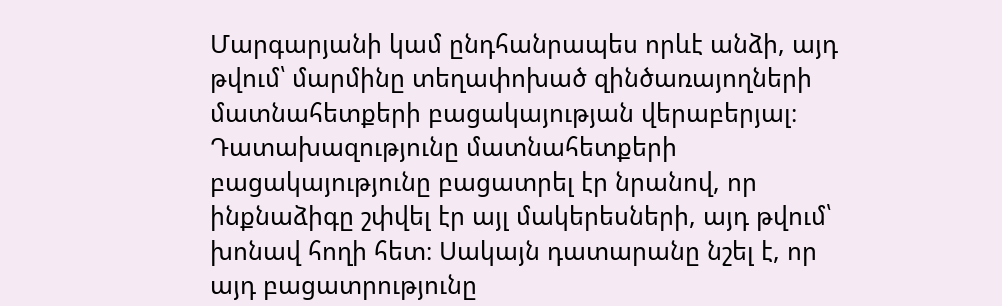Մարգարյանի կամ ընդհանրապես որևէ անձի, այդ թվում՝ մարմինը տեղափոխած զինծառայողների մատնահետքերի բացակայության վերաբերյալ։
Դատախազությունը մատնահետքերի բացակայությունը բացատրել էր նրանով, որ ինքնաձիգը շփվել էր այլ մակերեսների, այդ թվում՝ խոնավ հողի հետ։ Սակայն դատարանը նշել է, որ այդ բացատրությունը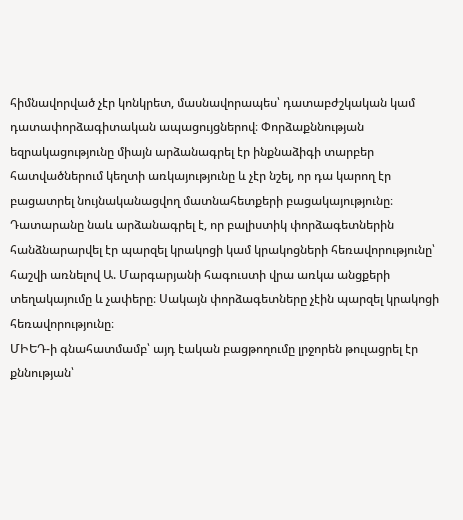հիմնավորված չէր կոնկրետ, մասնավորապես՝ դատաբժշկական կամ դատափորձագիտական ապացույցներով։ Փորձաքննության եզրակացությունը միայն արձանագրել էր ինքնաձիգի տարբեր հատվածներում կեղտի առկայությունը և չէր նշել, որ դա կարող էր բացատրել նույնականացվող մատնահետքերի բացակայությունը։
Դատարանը նաև արձանագրել է, որ բալիստիկ փորձագետներին հանձնարարվել էր պարզել կրակոցի կամ կրակոցների հեռավորությունը՝ հաշվի առնելով Ա. Մարգարյանի հագուստի վրա առկա անցքերի տեղակայումը և չափերը։ Սակայն փորձագետները չէին պարզել կրակոցի հեռավորությունը։
ՄԻԵԴ-ի գնահատմամբ՝ այդ էական բացթողումը լրջորեն թուլացրել էր քննության՝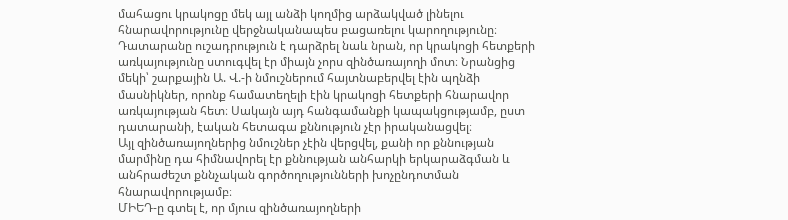մահացու կրակոցը մեկ այլ անձի կողմից արձակված լինելու հնարավորությունը վերջնականապես բացառելու կարողությունը։
Դատարանը ուշադրություն է դարձրել նաև նրան, որ կրակոցի հետքերի առկայությունը ստուգվել էր միայն չորս զինծառայողի մոտ։ Նրանցից մեկի՝ շարքային Ա. Վ.-ի նմուշներում հայտնաբերվել էին պղնձի մասնիկներ, որոնք համատեղելի էին կրակոցի հետքերի հնարավոր առկայության հետ։ Սակայն այդ հանգամանքի կապակցությամբ, ըստ դատարանի, էական հետագա քննություն չէր իրականացվել։
Այլ զինծառայողներից նմուշներ չէին վերցվել, քանի որ քննության մարմինը դա հիմնավորել էր քննության անհարկի երկարաձգման և անհրաժեշտ քննչական գործողությունների խոչընդոտման հնարավորությամբ։
ՄԻԵԴ-ը գտել է, որ մյուս զինծառայողների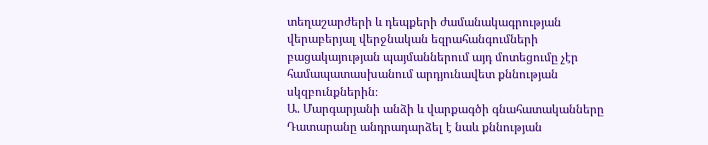տեղաշարժերի և դեպքերի ժամանակագրության վերաբերյալ վերջնական եզրահանգումների բացակայության պայմաններում այդ մոտեցումը չէր համապատասխանում արդյունավետ քննության սկզբունքներին։
Ա. Մարգարյանի անձի և վարքագծի գնահատականները
Դատարանը անդրադարձել է նաև քննության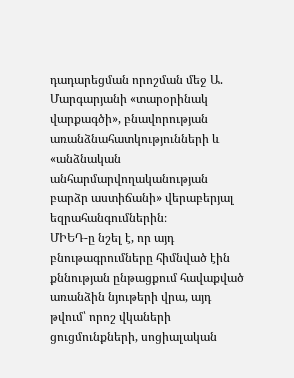դադարեցման որոշման մեջ Ա. Մարգարյանի «տարօրինակ վարքագծի», բնավորության առանձնահատկությունների և «անձնական անհարմարվողականության բարձր աստիճանի» վերաբերյալ եզրահանգումներին։
ՄԻԵԴ-ը նշել է, որ այդ բնութագրումները հիմնված էին քննության ընթացքում հավաքված առանձին նյութերի վրա, այդ թվում՝ որոշ վկաների ցուցմունքների, սոցիալական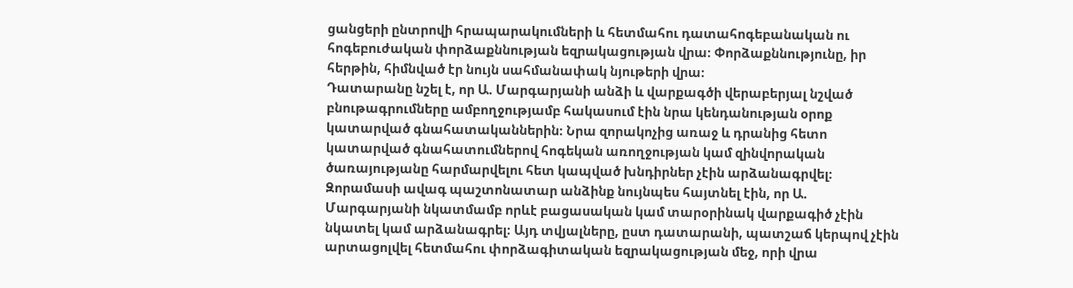ցանցերի ընտրովի հրապարակումների և հետմահու դատահոգեբանական ու հոգեբուժական փորձաքննության եզրակացության վրա։ Փորձաքննությունը, իր հերթին, հիմնված էր նույն սահմանափակ նյութերի վրա։
Դատարանը նշել է, որ Ա. Մարգարյանի անձի և վարքագծի վերաբերյալ նշված բնութագրումները ամբողջությամբ հակասում էին նրա կենդանության օրոք կատարված գնահատականներին։ Նրա զորակոչից առաջ և դրանից հետո կատարված գնահատումներով հոգեկան առողջության կամ զինվորական ծառայությանը հարմարվելու հետ կապված խնդիրներ չէին արձանագրվել։
Զորամասի ավագ պաշտոնատար անձինք նույնպես հայտնել էին, որ Ա. Մարգարյանի նկատմամբ որևէ բացասական կամ տարօրինակ վարքագիծ չէին նկատել կամ արձանագրել։ Այդ տվյալները, ըստ դատարանի, պատշաճ կերպով չէին արտացոլվել հետմահու փորձագիտական եզրակացության մեջ, որի վրա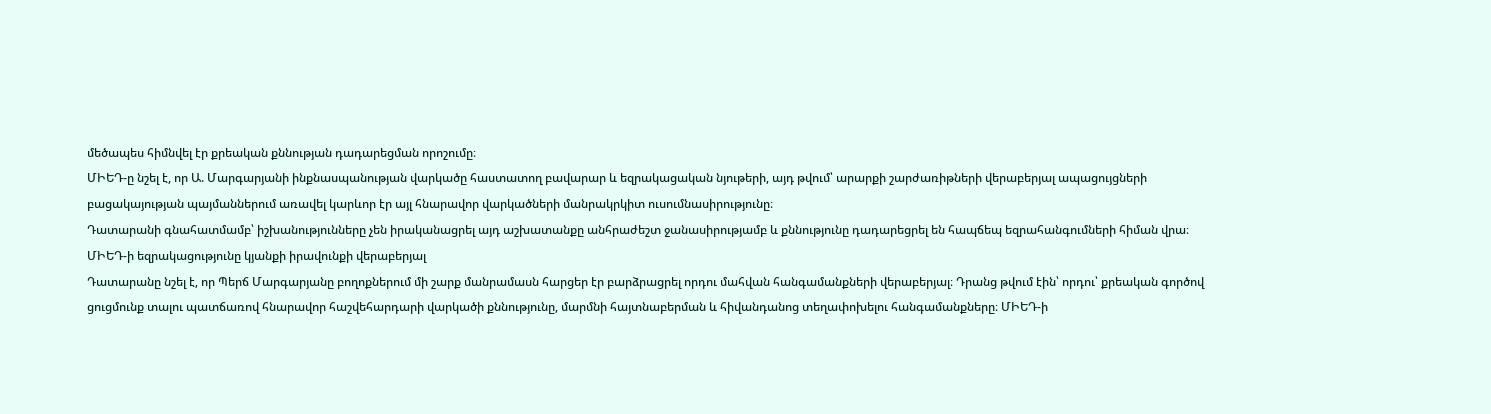մեծապես հիմնվել էր քրեական քննության դադարեցման որոշումը։
ՄԻԵԴ-ը նշել է, որ Ա. Մարգարյանի ինքնասպանության վարկածը հաստատող բավարար և եզրակացական նյութերի, այդ թվում՝ արարքի շարժառիթների վերաբերյալ ապացույցների բացակայության պայմաններում առավել կարևոր էր այլ հնարավոր վարկածների մանրակրկիտ ուսումնասիրությունը։
Դատարանի գնահատմամբ՝ իշխանությունները չեն իրականացրել այդ աշխատանքը անհրաժեշտ ջանասիրությամբ և քննությունը դադարեցրել են հապճեպ եզրահանգումների հիման վրա։
ՄԻԵԴ-ի եզրակացությունը կյանքի իրավունքի վերաբերյալ
Դատարանը նշել է, որ Պերճ Մարգարյանը բողոքներում մի շարք մանրամասն հարցեր էր բարձրացրել որդու մահվան հանգամանքների վերաբերյալ։ Դրանց թվում էին՝ որդու՝ քրեական գործով ցուցմունք տալու պատճառով հնարավոր հաշվեհարդարի վարկածի քննությունը, մարմնի հայտնաբերման և հիվանդանոց տեղափոխելու հանգամանքները։ ՄԻԵԴ-ի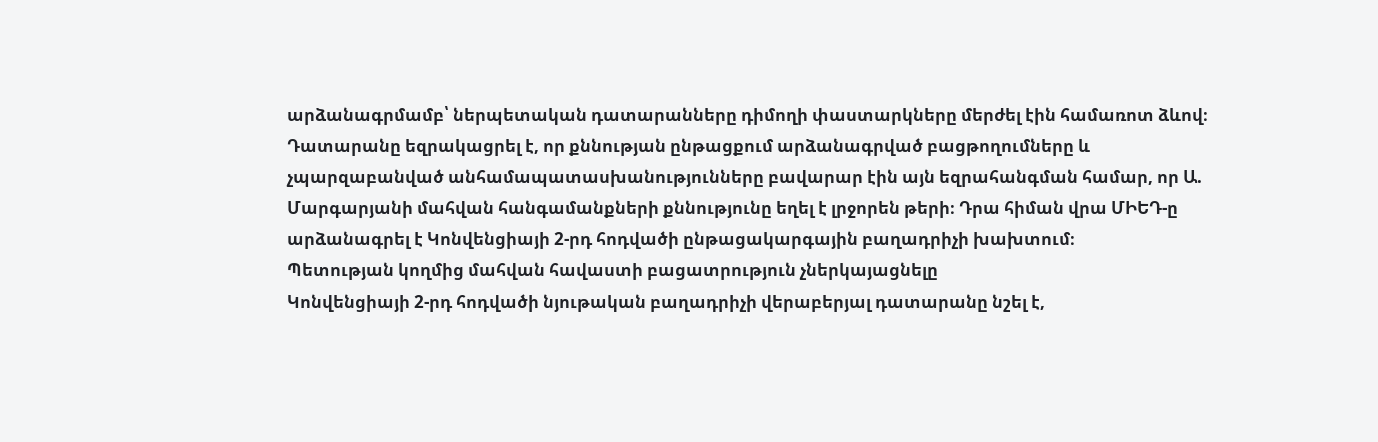արձանագրմամբ՝ ներպետական դատարանները դիմողի փաստարկները մերժել էին համառոտ ձևով։
Դատարանը եզրակացրել է, որ քննության ընթացքում արձանագրված բացթողումները և չպարզաբանված անհամապատասխանությունները բավարար էին այն եզրահանգման համար, որ Ա. Մարգարյանի մահվան հանգամանքների քննությունը եղել է լրջորեն թերի։ Դրա հիման վրա ՄԻԵԴ-ը արձանագրել է Կոնվենցիայի 2-րդ հոդվածի ընթացակարգային բաղադրիչի խախտում։
Պետության կողմից մահվան հավաստի բացատրություն չներկայացնելը
Կոնվենցիայի 2-րդ հոդվածի նյութական բաղադրիչի վերաբերյալ դատարանը նշել է,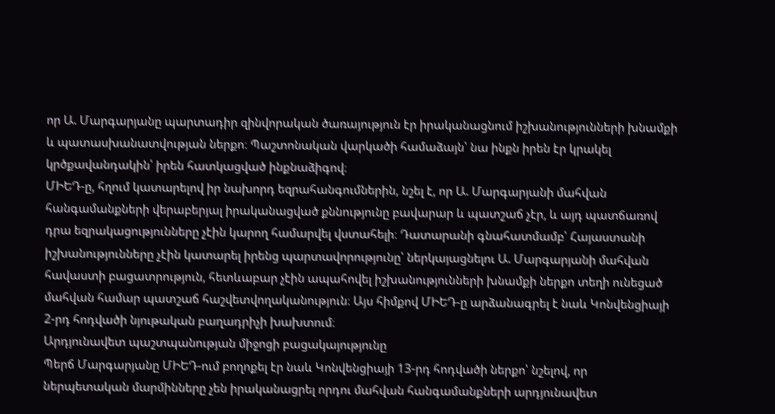որ Ա. Մարգարյանը պարտադիր զինվորական ծառայություն էր իրականացնում իշխանությունների խնամքի և պատասխանատվության ներքո։ Պաշտոնական վարկածի համաձայն՝ նա ինքն իրեն էր կրակել կրծքավանդակին՝ իրեն հատկացված ինքնաձիգով։
ՄԻԵԴ-ը, հղում կատարելով իր նախորդ եզրահանգումներին, նշել է, որ Ա. Մարգարյանի մահվան հանգամանքների վերաբերյալ իրականացված քննությունը բավարար և պատշաճ չէր, և այդ պատճառով դրա եզրակացությունները չէին կարող համարվել վստահելի։ Դատարանի գնահատմամբ՝ Հայաստանի իշխանությունները չէին կատարել իրենց պարտավորությունը՝ ներկայացնելու Ա. Մարգարյանի մահվան հավաստի բացատրություն, հետևաբար չէին ապահովել իշխանությունների խնամքի ներքո տեղի ունեցած մահվան համար պատշաճ հաշվետվողականություն։ Այս հիմքով ՄԻԵԴ-ը արձանագրել է նաև Կոնվենցիայի 2-րդ հոդվածի նյութական բաղադրիչի խախտում։
Արդյունավետ պաշտպանության միջոցի բացակայությունը
Պերճ Մարգարյանը ՄԻԵԴ-ում բողոքել էր նաև Կոնվենցիայի 13-րդ հոդվածի ներքո՝ նշելով, որ ներպետական մարմինները չեն իրականացրել որդու մահվան հանգամանքների արդյունավետ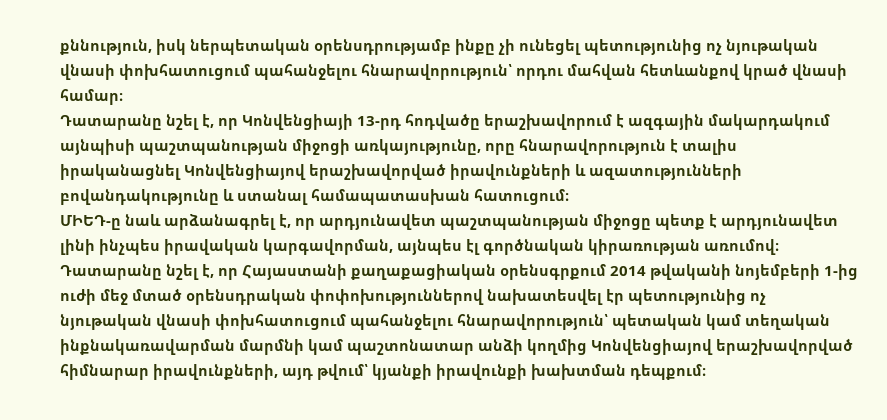քննություն, իսկ ներպետական օրենսդրությամբ ինքը չի ունեցել պետությունից ոչ նյութական վնասի փոխհատուցում պահանջելու հնարավորություն՝ որդու մահվան հետևանքով կրած վնասի համար։
Դատարանը նշել է, որ Կոնվենցիայի 13-րդ հոդվածը երաշխավորում է ազգային մակարդակում այնպիսի պաշտպանության միջոցի առկայությունը, որը հնարավորություն է տալիս իրականացնել Կոնվենցիայով երաշխավորված իրավունքների և ազատությունների բովանդակությունը և ստանալ համապատասխան հատուցում։
ՄԻԵԴ-ը նաև արձանագրել է, որ արդյունավետ պաշտպանության միջոցը պետք է արդյունավետ լինի ինչպես իրավական կարգավորման, այնպես էլ գործնական կիրառության առումով։
Դատարանը նշել է, որ Հայաստանի քաղաքացիական օրենսգրքում 2014 թվականի նոյեմբերի 1-ից ուժի մեջ մտած օրենսդրական փոփոխություններով նախատեսվել էր պետությունից ոչ նյութական վնասի փոխհատուցում պահանջելու հնարավորություն՝ պետական կամ տեղական ինքնակառավարման մարմնի կամ պաշտոնատար անձի կողմից Կոնվենցիայով երաշխավորված հիմնարար իրավունքների, այդ թվում՝ կյանքի իրավունքի խախտման դեպքում։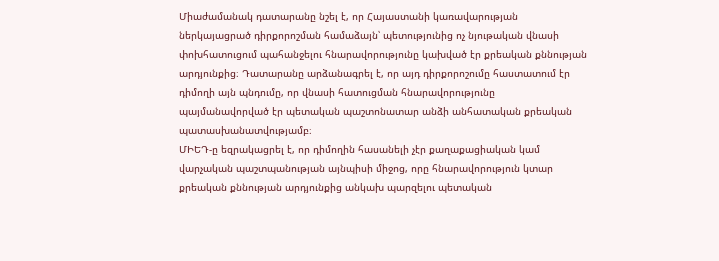Միաժամանակ դատարանը նշել է, որ Հայաստանի կառավարության ներկայացրած դիրքորոշման համաձայն՝ պետությունից ոչ նյութական վնասի փոխհատուցում պահանջելու հնարավորությունը կախված էր քրեական քննության արդյունքից։ Դատարանը արձանագրել է, որ այդ դիրքորոշումը հաստատում էր դիմողի այն պնդումը, որ վնասի հատուցման հնարավորությունը պայմանավորված էր պետական պաշտոնատար անձի անհատական քրեական պատասխանատվությամբ։
ՄԻԵԴ-ը եզրակացրել է, որ դիմողին հասանելի չէր քաղաքացիական կամ վարչական պաշտպանության այնպիսի միջոց, որը հնարավորություն կտար քրեական քննության արդյունքից անկախ պարզելու պետական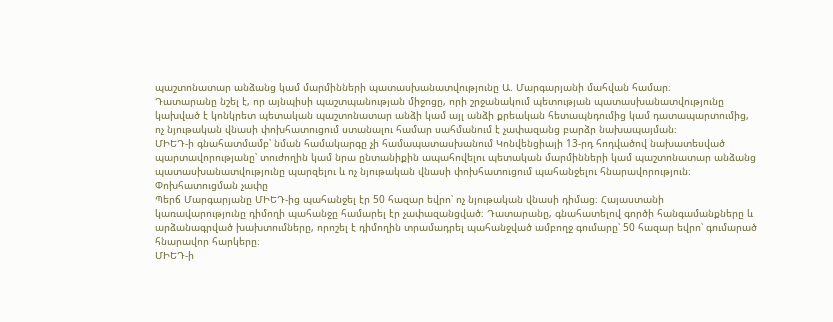պաշտոնատար անձանց կամ մարմինների պատասխանատվությունը Ա. Մարգարյանի մահվան համար։
Դատարանը նշել է, որ այնպիսի պաշտպանության միջոցը, որի շրջանակում պետության պատասխանատվությունը կախված է կոնկրետ պետական պաշտոնատար անձի կամ այլ անձի քրեական հետապնդումից կամ դատապարտումից, ոչ նյութական վնասի փոխհատուցում ստանալու համար սահմանում է չափազանց բարձր նախապայման։
ՄԻԵԴ-ի գնահատմամբ՝ նման համակարգը չի համապատասխանում Կոնվենցիայի 13-րդ հոդվածով նախատեսված պարտավորությանը՝ տուժողին կամ նրա ընտանիքին ապահովելու պետական մարմինների կամ պաշտոնատար անձանց պատասխանատվությունը պարզելու և ոչ նյութական վնասի փոխհատուցում պահանջելու հնարավորություն։
Փոխհատուցման չափը
Պերճ Մարգարյանը ՄԻԵԴ-ից պահանջել էր 50 հազար եվրո՝ ոչ նյութական վնասի դիմաց։ Հայաստանի կառավարությունը դիմողի պահանջը համարել էր չափազանցված։ Դատարանը, գնահատելով գործի հանգամանքները և արձանագրված խախտումները, որոշել է դիմողին տրամադրել պահանջված ամբողջ գումարը՝ 50 հազար եվրո՝ գումարած հնարավոր հարկերը։
ՄԻԵԴ-ի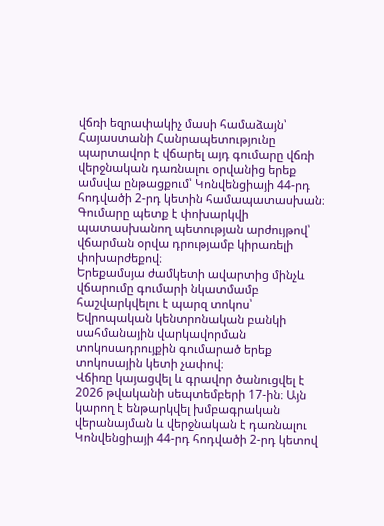վճռի եզրափակիչ մասի համաձայն՝ Հայաստանի Հանրապետությունը պարտավոր է վճարել այդ գումարը վճռի վերջնական դառնալու օրվանից երեք ամսվա ընթացքում՝ Կոնվենցիայի 44-րդ հոդվածի 2-րդ կետին համապատասխան։ Գումարը պետք է փոխարկվի պատասխանող պետության արժույթով՝ վճարման օրվա դրությամբ կիրառելի փոխարժեքով։
Երեքամսյա ժամկետի ավարտից մինչև վճարումը գումարի նկատմամբ հաշվարկվելու է պարզ տոկոս՝ Եվրոպական կենտրոնական բանկի սահմանային վարկավորման տոկոսադրույքին գումարած երեք տոկոսային կետի չափով։
Վճիռը կայացվել և գրավոր ծանուցվել է 2026 թվականի սեպտեմբերի 17-ին։ Այն կարող է ենթարկվել խմբագրական վերանայման և վերջնական է դառնալու Կոնվենցիայի 44-րդ հոդվածի 2-րդ կետով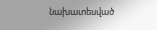նախատեսված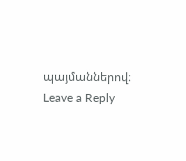պայմաններով։
Leave a Reply